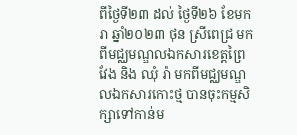ពីថ្ងៃទី២៣ ដល់ ថ្ងៃទី២៦ ខែមករា ឆ្នាំ២០២៣ ថុន ស្រីពេជ្រ មកពីមជ្ឈមណ្ឌលឯកសារខេត្តព្រៃវែង និង ឈុំ រ៉ា មកពីមជ្ឈមណ្ឌលឯកសារកោះថ្ម បានចុះកម្មសិក្សាទៅកាន់ម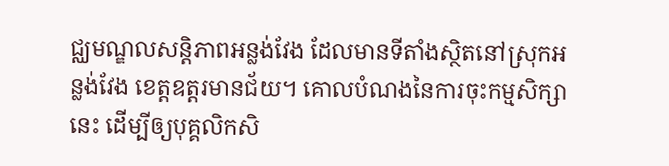ជ្ឈមណ្ឌលសន្តិភាពអន្លង់វែង ដែលមានទីតាំងស្ថិតនៅស្រុកអន្លង់វែង ខេត្តឧត្ដរមានជ័យ។ គោលបំណងនៃការចុះកម្មសិក្សានេះ ដើម្បីឲ្យបុគ្គលិកសិ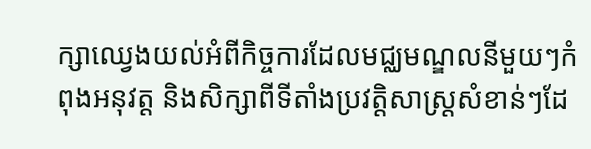ក្សាឈ្វេងយល់អំពីកិច្ចការដែលមជ្ឈមណ្ឌលនីមួយៗកំពុងអនុវត្ត និងសិក្សាពីទីតាំងប្រវត្តិសាស្រ្តសំខាន់ៗដែ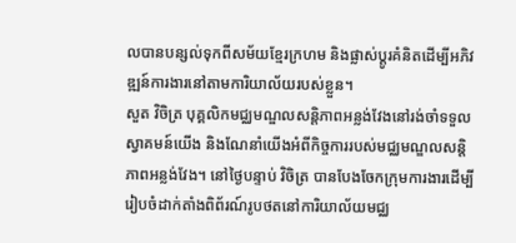លបានបន្សល់ទុកពីសម័យខ្មែរក្រហម និងផ្លាស់ប្ដូរគំនិតដើម្បីអភិវឌ្ឍន៍ការងារនៅតាមការិយាល័យរបស់ខ្លួន។
សួត វិចិត្រ បុគ្គលិកមជ្ឈមណ្ឌលសន្តិភាពអន្លង់វែងនៅរង់ចាំទទួលស្វាគមន៍យើង និងណែនាំយើងអំពីកិច្ចការរបស់មជ្ឈមណ្ឌលសន្តិភាពអន្លង់វែង។ នៅថ្ងៃបន្ទាប់ វិចិត្រ បានបែងចែកក្រុមការងារដើម្បីរៀបចំដាក់តាំងពិព័រណ៍រូបថតនៅការិយាល័យមជ្ឈ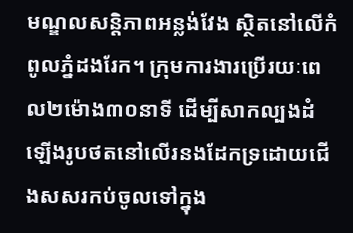មណ្ឌលសន្តិភាពអន្លង់វែង ស្ថិតនៅលើកំពូលភ្នំដងរែក។ ក្រុមការងារប្រើរយៈពេល២ម៉ោង៣០នាទី ដើម្បីសាកល្បងដំឡើងរូបថតនៅលើរនងដែកទ្រដោយជើងសសរកប់ចូលទៅក្នុង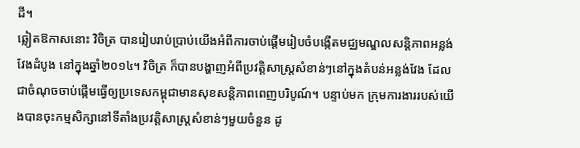ដី។
ឆ្លៀតឱកាសនោះ វិចិត្រ បានរៀបរាប់ប្រាប់យើងអំពីការចាប់ផ្តើមរៀបចំបង្កើតមជ្ឈមណ្ឌលសន្តិភាពអន្លង់វែងដំបូង នៅក្នុងឆ្នាំ២០១៤។ វិចិត្រ ក៏បានបង្ហាញអំពីប្រវត្តិសាស្រ្តសំខាន់ៗនៅក្នុងតំបន់អន្លង់វែង ដែលជាចំណុចចាប់ផ្កើមធ្វើឲ្យប្រទេសកម្ពុជាមានសុខសន្តិភាពពេញបរិបូណ៍។ បន្ទាប់មក ក្រុមការងាររបស់យើងបានចុះកម្មសិក្សានៅទីតាំងប្រវត្តិសាស្រ្តសំខាន់ៗមួយចំនួន ដូ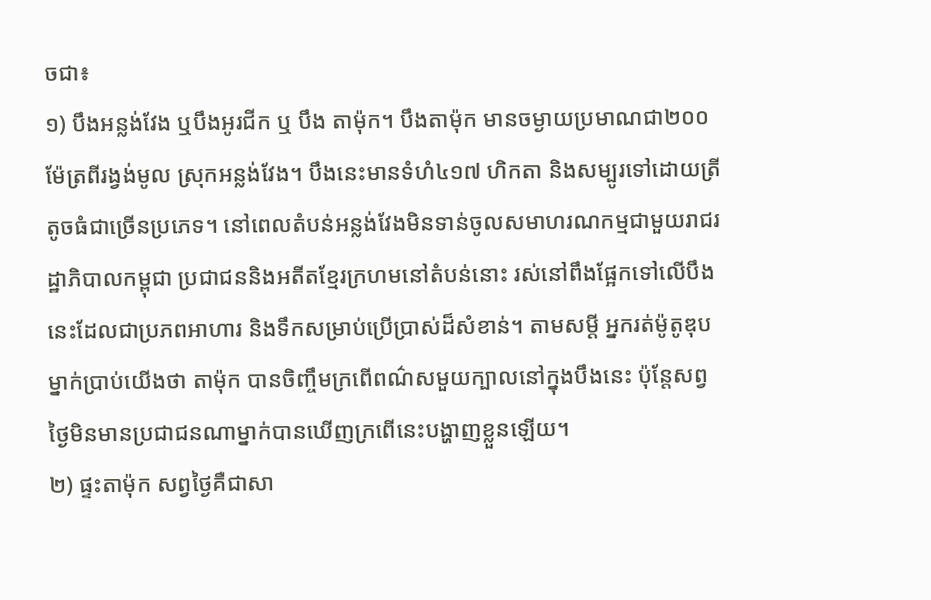ចជា៖
១) បឹងអន្លង់វែង ឬបឹងអូរជីក ឬ បឹង តាម៉ុក។ បឹងតាម៉ុក មានចម្ងាយប្រមាណជា២០០ម៉ែត្រពីរង្វង់មូល ស្រុកអន្លង់វែង។ បឹងនេះមានទំហំ៤១៧ ហិកតា និងសម្បូរទៅដោយត្រីតូចធំជាច្រើនប្រភេទ។ នៅពេលតំបន់អន្លង់វែងមិនទាន់ចូលសមាហរណកម្មជាមួយរាជរដ្ឋាភិបាលកម្ពុជា ប្រជាជននិងអតីតខ្មែរក្រហមនៅតំបន់នោះ រស់នៅពឹងផ្អែកទៅលើបឹងនេះដែលជាប្រភពអាហារ និងទឹកសម្រាប់ប្រើប្រាស់ដ៏សំខាន់។ តាមសម្តី អ្នករត់ម៉ូតូឌុបម្នាក់ប្រាប់យើងថា តាម៉ុក បានចិញ្ចឹមក្រពើពណ៌សមួយក្បាលនៅក្នុងបឹងនេះ ប៉ុន្តែសព្វថ្ងៃមិនមានប្រជាជនណាម្នាក់បានឃើញក្រពើនេះបង្ហាញខ្លួនឡើយ។
២) ផ្ទះតាម៉ុក សព្វថ្ងៃគឺជាសា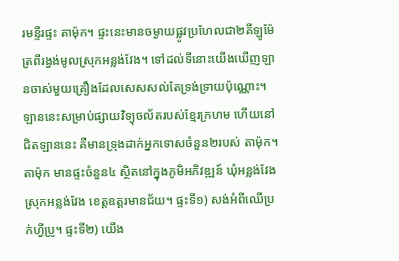រមន្ទីរផ្ទះ តាម៉ុក។ ផ្ទះនេះមានចម្ងាយផ្លូវប្រហែលជា២គីឡូម៉ែត្រពីរង្វង់មូលស្រុកអន្លង់វែង។ ទៅដល់ទីនោះយើងឃើញឡានចាស់មួយគ្រឿងដែលសេសសល់តែទ្រង់ទ្រាយប៉ុណ្ណោះ។ ឡាននេះសម្រាប់ផ្សាយវិទ្យុចល័តរបស់ខ្មែរក្រហម ហើយនៅជិតឡាននេះ គឺមានទ្រុងដាក់អ្នកទោសចំនួន២របស់ តាម៉ុក។ តាម៉ុក មានផ្ទះចំនួន៤ ស្ថិតនៅក្នុងភូមិអភិវឌ្ឍន៍ ឃុំអន្លង់វែង ស្រុកអន្លង់វែង ខេត្តឧត្តរមានជ័យ។ ផ្ទះទី១) សង់អំពីឈើប្រក់ហ្វីប្រូ។ ផ្ទះទី២) យើង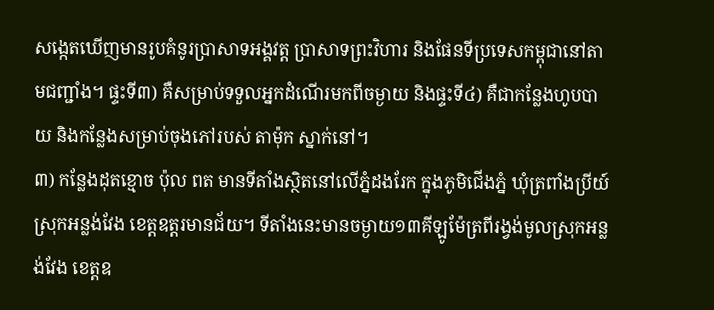សង្កេតឃើញមានរូបគំនូរប្រាសាទអង្គវត្ត ប្រាសាទព្រះវិហារ និងផែនទីប្រទេសកម្ពុជានៅតាមជញ្ជាំង។ ផ្ទះទី៣) គឺសម្រាប់ទទួលអ្នកដំណើរមកពីចម្ងាយ និងផ្ទះទី៤) គឺជាកន្លែងហូបបាយ និងកន្លែងសម្រាប់ចុងភៅរបស់ តាម៉ុក ស្នាក់នៅ។
៣) កន្លែងដុតខ្មោច ប៉ុល ពត មានទីតាំងស្ថិតនៅលើភ្នំដងរែក ក្នុងភូមិជើងភ្នំ ឃុំត្រពាំងប្រីយ៍ ស្រុកអន្លង់វែង ខេត្តឧត្តរមានជ័យ។ ទីតាំងនេះមានចម្ងាយ១៣គីឡូម៉ែត្រពីរង្វង់មូលស្រុកអន្លង់វែង ខេត្តឧ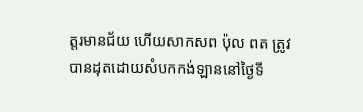ត្តរមានជ័យ ហើយសាកសព ប៉ុល ពត ត្រូវបានដុតដោយសំបកកង់ឡាននៅថ្ងៃទី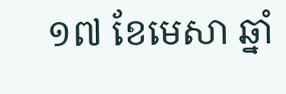១៧ ខែមេសា ឆ្នាំ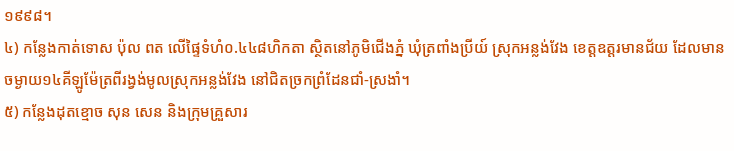១៩៩៨។
៤) កន្លែងកាត់ទោស ប៉ុល ពត លើផ្ទៃទំហំ០.៤៤៨ហិកតា ស្ថិតនៅភូមិជើងភ្នំ ឃុំត្រពាំងប្រីយ៍ ស្រុកអន្លង់វែង ខេត្តឧត្តរមានជ័យ ដែលមានចម្ងាយ១៤គីឡូម៉ែត្រពីរង្វង់មូលស្រុកអន្លង់វែង នៅជិតច្រកព្រំដែនជាំ-ស្រងាំ។
៥) កន្លែងដុតខ្មោច សុន សេន និងក្រុមគ្រួសារ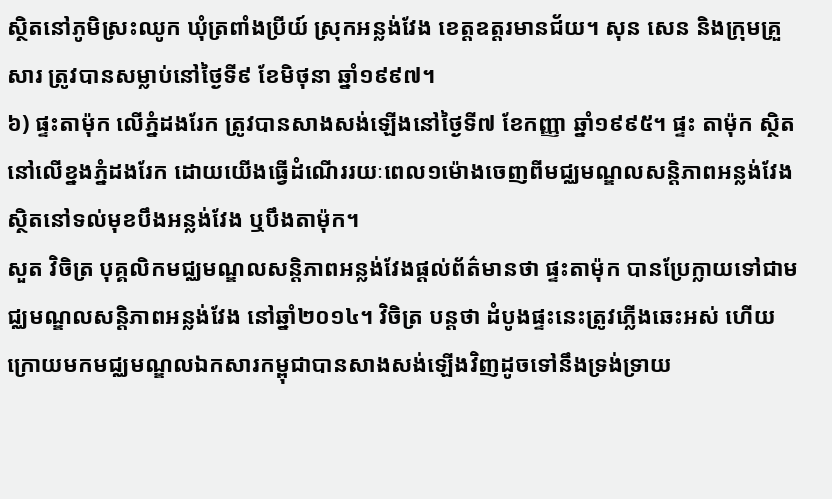ស្ថិតនៅភូមិស្រះឈូក ឃុំត្រពាំងប្រីយ៍ ស្រុកអន្លង់វែង ខេត្តឧត្តរមានជ័យ។ សុន សេន និងក្រុមគ្រួសារ ត្រូវបានសម្លាប់នៅថ្ងៃទី៩ ខែមិថុនា ឆ្នាំ១៩៩៧។
៦) ផ្ទះតាម៉ុក លើភ្នំដងរែក ត្រូវបានសាងសង់ឡើងនៅថ្ងៃទី៧ ខែកញ្ញា ឆ្នាំ១៩៩៥។ ផ្ទះ តាម៉ុក ស្ថិតនៅលើខ្នងភ្នំដងរែក ដោយយើងធ្វើដំណើររយៈពេល១ម៉ោងចេញពីមជ្ឈមណ្ឌលសន្តិភាពអន្លង់វែង ស្ថិតនៅទល់មុខបឹងអន្លង់វែង ឬបឹងតាម៉ុក។
សួត វិចិត្រ បុគ្គលិកមជ្ឈមណ្ឌលសន្តិភាពអន្លង់វែងផ្ដល់ព័ត៌មានថា ផ្ទះតាម៉ុក បានប្រែក្លាយទៅជាមជ្ឈមណ្ឌលសន្តិភាពអន្លង់វែង នៅឆ្នាំ២០១៤។ វិចិត្រ បន្តថា ដំបូងផ្ទះនេះត្រូវភ្លើងឆេះអស់ ហើយក្រោយមកមជ្ឈមណ្ឌលឯកសារកម្ពុជាបានសាងសង់ឡើងវិញដូចទៅនឹងទ្រង់ទ្រាយ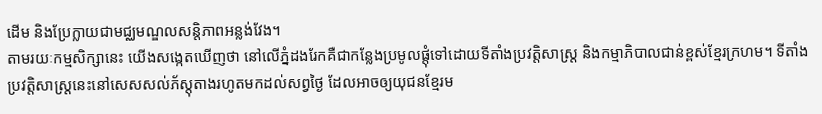ដើម និងប្រែក្លាយជាមជ្ឈមណ្ឌលសន្តិភាពអន្លង់វែង។
តាមរយៈកម្មសិក្សានេះ យើងសង្កេតឃើញថា នៅលើភ្នំដងរែកគឺជាកន្លែងប្រមូលផ្តុំទៅដោយទីតាំងប្រវត្តិសាស្ត្រ និងកម្មាភិបាលជាន់ខ្ពស់ខ្មែរក្រហម។ ទីតាំងប្រវត្តិសាស្រ្តនេះនៅសេសសល់ភ័ស្តុតាងរហូតមកដល់សព្វថ្ងៃ ដែលអាចឲ្យយុជនខ្មែរម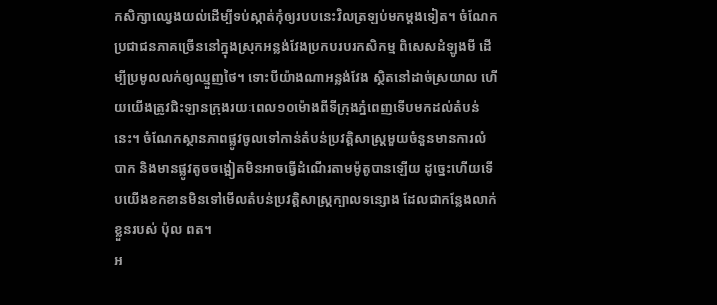កសិក្សាឈ្វេងយល់ដើម្បីទប់ស្កាត់កុំឲ្យរបបនេះវិលត្រឡប់មកម្តងទៀត។ ចំណែកប្រជាជនភាគច្រើននៅក្នុងស្រុកអន្លង់វែងប្រកបរបរកសិកម្ម ពិសេសដំឡូងមី ដើម្បីប្រមូលលក់ឲ្យឈ្មួញថៃ។ ទោះបីយ៉ាងណាអន្លង់វែង ស្ថិតនៅដាច់ស្រយាល ហើយយើងត្រូវជិះឡានក្រុងរយៈពេល១០ម៉ោងពីទីក្រុងភ្នំពេញទើបមកដល់តំបន់នេះ។ ចំណែកស្ថានភាពផ្លូវចូលទៅកាន់តំបន់ប្រវត្តិសាស្ត្រមួយចំនួនមានការលំបាក និងមានផ្លូវតូចចង្អៀតមិនអាចធ្វើដំណើរតាមម៉ូតូបានឡើយ ដូច្នេះហើយទើបយើងខកខានមិនទៅមើលតំបន់ប្រវត្តិសាស្ត្រក្បាលទន្សោង ដែលជាកន្លែងលាក់ខ្លួនរបស់ ប៉ុល ពត។
អ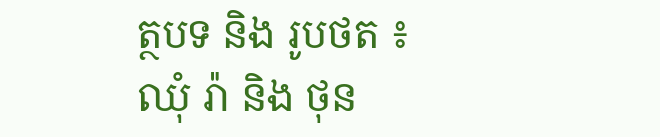ត្ថបទ និង រូបថត ៖ ឈុំ រ៉ា និង ថុន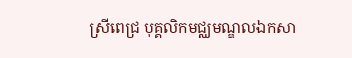ស្រីពេជ្រ បុគ្គលិកមជ្ឈមណ្ឌលឯកសា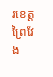រខេត្តព្រៃវែង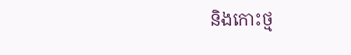និងកោះថ្ម